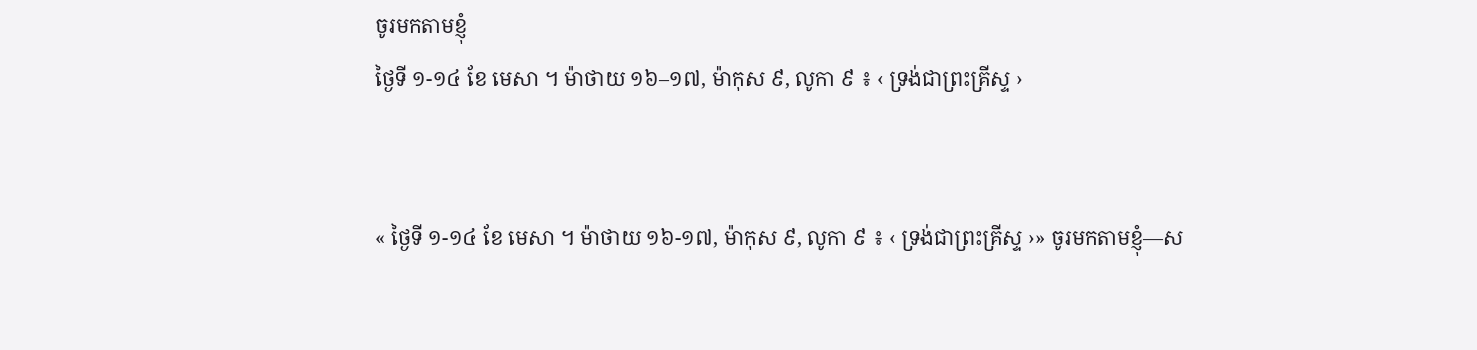ចូរមកតាមខ្ញុំ
ថ្ងៃទី ១-១៤ ខែ មេសា ។ ម៉ាថាយ ១៦–១៧, ម៉ាកុស ៩, លូកា ៩ ៖ ‹ ទ្រង់ជាព្រះគ្រីស្ទ ›


« ថ្ងៃទី ១-១៤ ខែ មេសា ។ ម៉ាថាយ ១៦-១៧, ម៉ាកុស ៩, លូកា ៩ ៖ ‹ ទ្រង់ជាព្រះគ្រីស្ទ ›» ចូរមកតាមខ្ញុំ—ស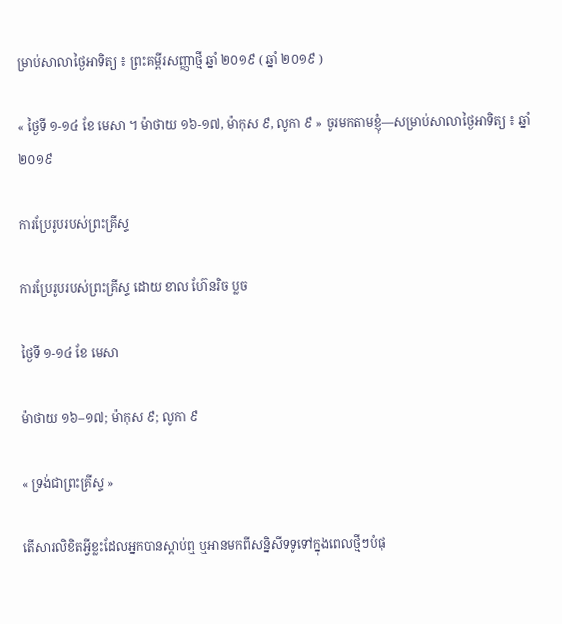ម្រាប់សាលាថ្ងៃអាទិត្យ ៖ ព្រះគម្ពីរសញ្ញាថ្មី ឆ្នាំ ២០១៩ ( ឆ្នាំ ២០១៩ )

« ថ្ងៃទី ១-១៤ ខែ មេសា ។ ម៉ាថាយ ១៦-១៧, ម៉ាកុស ៩, លូកា ៩ » ចូរមកតាមខ្ញុំ—សម្រាប់សាលាថ្ងៃអាទិត្យ ៖ ឆ្នាំ ២០១៩

ការប្រែរូបរបស់ព្រះគ្រីស្ទ

ការប្រែរូបរបស់ព្រះគ្រីស្ទ ដោយ ខាល ហ៊ែនរិច ប្លច

ថ្ងៃទី ១-១៤ ខែ មេសា

ម៉ាថាយ ១៦–១៧; ម៉ាកុស ៩; លូកា ៩

« ទ្រង់ជាព្រះគ្រីស្ទ »

តើសារលិខិតអ្វីខ្លះដែលអ្នកបានស្ដាប់ឮ ឬអានមកពីសន្និសីទទូទៅក្នុងពេលថ្មីៗបំផុ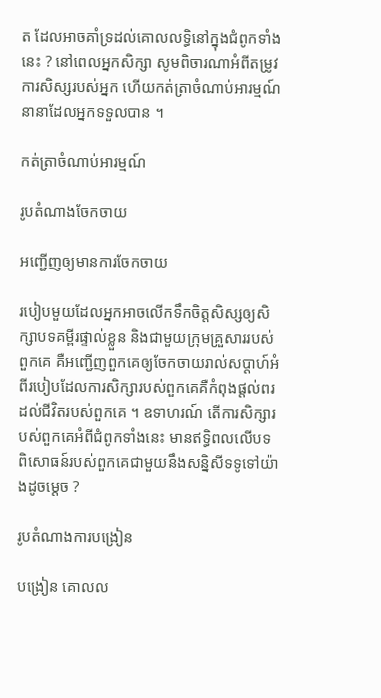ត ដែលអាចគាំទ្រដល់គោលលទ្ធិនៅក្នុងជំពូកទាំងនេះ ? នៅពេលអ្នកសិក្សា សូមពិចារណាអំពីតម្រូវការសិស្សរបស់អ្នក ហើយកត់ត្រាចំណាប់អារម្មណ៍នានាដែលអ្នកទទួលបាន ។

កត់ត្រាចំណាប់អារម្មណ៍

រូបតំណាងចែកចាយ

អញ្ជើញឲ្យមានការចែកចាយ

របៀបមួយដែលអ្នកអាចលើកទឹកចិត្តសិស្សឲ្យសិក្សាបទគម្ពីរផ្ទាល់ខ្លួន និងជាមួយក្រុមគ្រួសាររបស់ពួកគេ គឺអញ្ជើញពួកគេឲ្យចែកចាយរាល់សប្ដាហ៍អំពីរបៀបដែលការសិក្សារបស់ពួកគេគឺកំពុងផ្តល់ពរដល់ជីវិតរបស់ពួកគេ ។ ឧទាហរណ៍ តើការសិក្សារបស់ពួកគេអំពីជំពូកទាំងនេះ មានឥទ្ធិពលលើបទពិសោធន៍របស់ពួកគេជាមួយនឹងសន្និសីទទូទៅយ៉ាងដូចម្ដេច ?

រូបតំណាងការបង្រៀន

បង្រៀន គោលល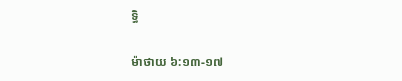ទ្ធិ

ម៉ាថាយ ៦:១៣-១៧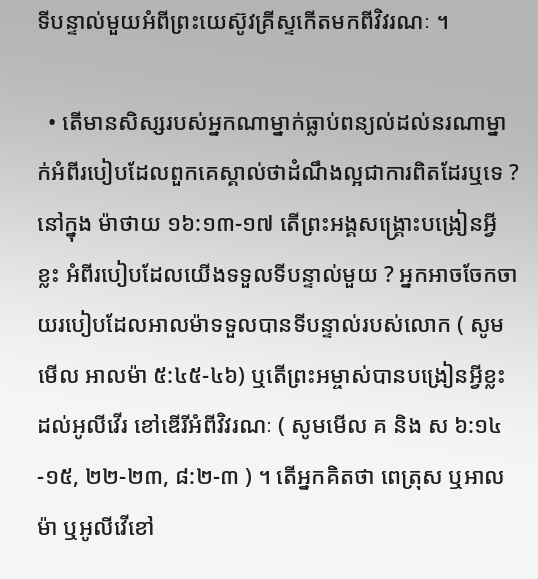ទីបន្ទាល់មួយអំពីព្រះយេស៊ូវគ្រីស្ទកើតមកពីវិវរណៈ ។

  • តើមានសិស្សរបស់អ្នកណាម្នាក់ធ្លាប់ពន្យល់ដល់នរណាម្នាក់អំពីរបៀបដែលពួកគេស្គាល់ថាដំណឹងល្អជាការពិតដែរឬទេ ? នៅក្នុង ម៉ាថាយ ១៦:១៣-១៧ តើព្រះអង្គសង្គ្រោះបង្រៀនអ្វីខ្លះ អំពីរបៀបដែលយើងទទួលទីបន្ទាល់មួយ ? អ្នកអាចចែកចាយរបៀបដែលអាលម៉ាទទួលបានទីបន្ទាល់របស់លោក ( សូមមើល អាលម៉ា ៥:៤៥-៤៦) ឬតើព្រះអម្ចាស់បានបង្រៀនអ្វីខ្លះដល់អូលីវើរ ខៅឌើរីអំពីវិវរណៈ ( សូមមើល គ និង ស ៦:១៤-១៥, ២២-២៣, ៨:២-៣ ) ។ តើអ្នកគិតថា ពេត្រុស ឬអាលម៉ា ឬអូលីវើខៅ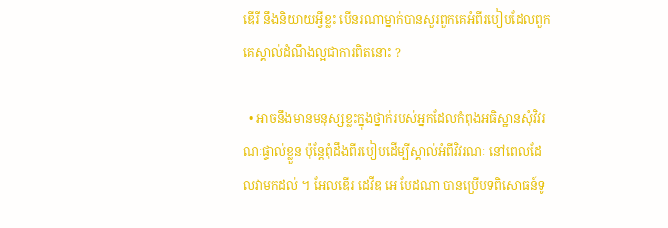ឌើរី នឹងនិយាយអ្វីខ្លះ បើនរណាម្នាក់បានសួរពួកគេអំពីរបៀបដែលពួកគេស្គាល់ដំណឹងល្អជាការពិតនោះ ?

  • អាចនឹងមានមនុស្សខ្លះក្នុងថ្នាក់របស់អ្នកដែលកំពុងអធិស្ឋានសុំវិវរណៈផ្ទាល់ខ្លួន ប៉ុន្តែពុំដឹងពីរបៀបដើម្បីស្គាល់អំពីវិវរណៈ នៅពេលដែលវាមកដល់ ។ អែលឌើរ ដេវីឌ អេ បែដណា បានប្រើបទពិសោធន៍ទូ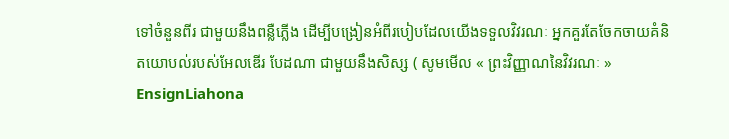ទៅចំនួនពីរ ជាមួយនឹងពន្លឺភ្លើង ដើម្បីបង្រៀនអំពីរបៀបដែលយើងទទួលវិវរណៈ អ្នកគួរតែចែកចាយគំនិតយោបល់របស់អែលឌើរ បែដណា ជាមួយនឹងសិស្ស ( សូមមើល « ព្រះវិញ្ញាណនៃវិវរណៈ » EnsignLiahona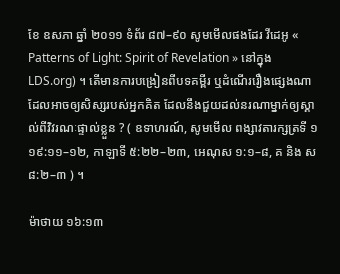ខែ ឧសភា ឆ្នាំ ២០១១ ទំព័រ ៨៧–៩០ សូមមើលផងដែរ វីដេអូ « Patterns of Light: Spirit of Revelation » នៅក្នុង LDS.org) ។ តើមានការបង្រៀនពីបទគម្ពីរ ឬដំណើររឿងផ្សេងណា ដែលអាចឲ្យសិស្សរបស់អ្នកគិត ដែលនឹងជួយដល់នរណាម្នាក់ឲ្យស្គាល់ពីវិវរណៈផ្ទាល់ខ្លួន ? ( ឧទាហរណ៍, សូមមើល ពង្សាវតារក្សត្រទី ១  ១៩:១១–១២, កាឡាទី ៥:២២–២៣, អេណុស ១:១–៨, គ និង ស ៨:២–៣ ) ។

ម៉ាថាយ ១៦:១៣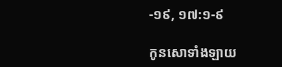-១៩, ១៧:១-៩

កូនសោទាំងឡាយ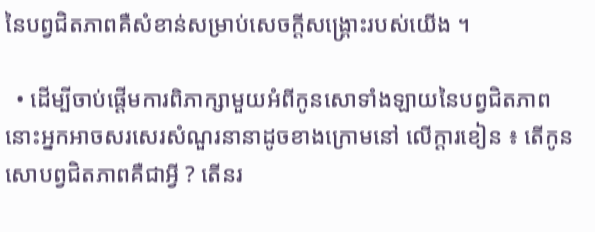នៃបព្វជិតភាពគឺសំខាន់សម្រាប់សេចក្ដីសង្គ្រោះរបស់យើង ។

  • ដើម្បីចាប់ផ្ដើមការពិភាក្សាមួយអំពីកូនសោទាំងឡាយនៃបព្វជិតភាព នោះអ្នកអាចសរសេរសំណួរនានាដូចខាងក្រោមនៅ លើក្ដារខៀន ៖ តើកូនសោបព្វជិតភាពគឺជាអ្វី ? តើនរ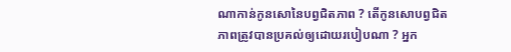ណាកាន់កូនសោនៃបព្វជិតភាព ? តើកូនសោបព្វជិតភាពត្រូវបានប្រគល់ឲ្យដោយរបៀបណា ? អ្នក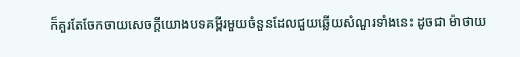ក៏គួរតែចែកចាយសេចក្ដីយោងបទគម្ពីរមួយចំនួនដែលជួយឆ្លើយសំណួរទាំងនេះ ដូចជា ម៉ាថាយ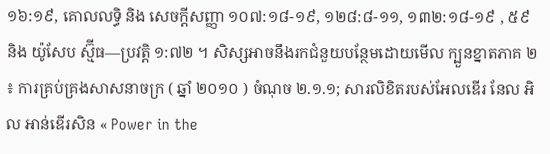១៦:១៩, គោលលទ្ធិ និង សេចក្តីសញ្ញា ១០៧:១៨-១៩, ១២៨:៨-១១, ១៣២:១៨-១៩ , ៥៩ និង យ៉ូសែប ស្ម៊ីធ—ប្រវត្តិ ១:៧២ ។ សិស្សអាចនឹងរកជំនួយបន្ថែមដោយមើល ក្បួនខ្នាតភាគ ២ ៖ ការគ្រប់គ្រងសាសនាចក្រ ( ឆ្នាំ ២០១០ ) ចំណុច ២.១.១; សារលិខិតរបស់អែលឌើរ នែល អិល អាន់ឌើរសិន « Power in the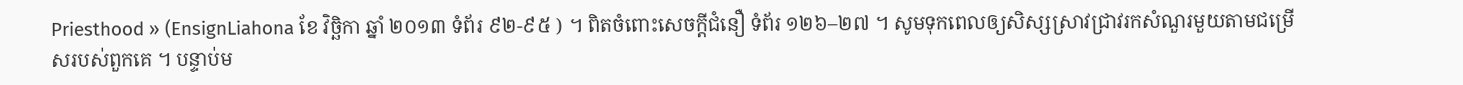Priesthood » (EnsignLiahona ខែ វិច្ឆិកា ឆ្នាំ ២០១៣ ទំព័រ ៩២-៩៥ ) ។ ពិតចំពោះសេចក្ដីជំនឿ ទំព័រ ១២៦–២៧ ។ សូមទុកពេលឲ្យសិស្សស្រាវជ្រាវរកសំណួរមួយតាមជម្រើសរបស់ពួកគេ ។ បន្ទាប់ម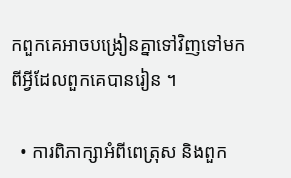កពួកគេអាចបង្រៀនគ្នាទៅវិញទៅមកពីអ្វីដែលពួកគេបានរៀន ។

  • ការពិភាក្សាអំពីពេត្រុស និងពួក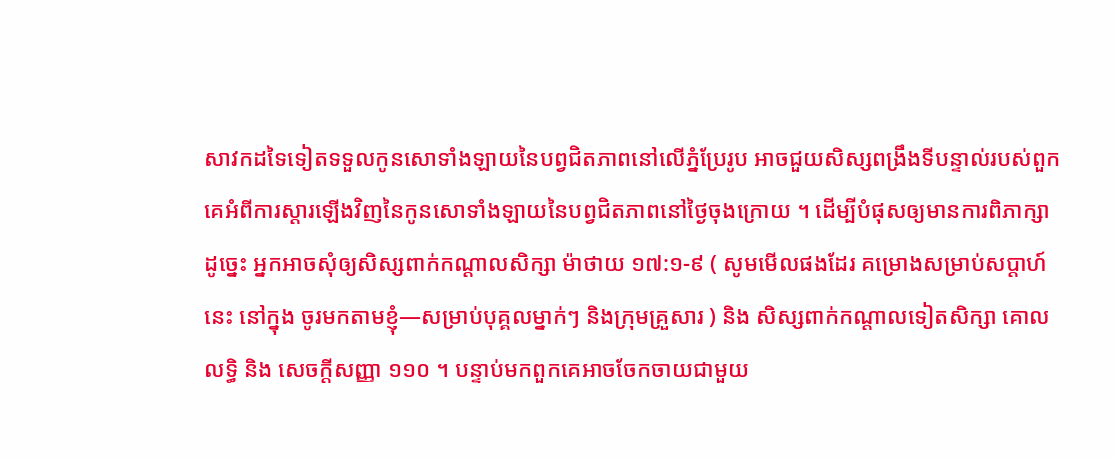សាវកដទៃទៀតទទួលកូនសោទាំងឡាយនៃបព្វជិតភាពនៅលើភ្នំប្រែរូប អាចជួយសិស្សពង្រឹងទីបន្ទាល់របស់ពួកគេអំពីការស្ដារឡើងវិញនៃកូនសោទាំងឡាយនៃបព្វជិតភាពនៅថ្ងៃចុងក្រោយ ។ ដើម្បីបំផុសឲ្យមានការពិភាក្សាដូច្នេះ អ្នកអាចសុំឲ្យសិស្សពាក់កណ្ដាលសិក្សា ម៉ាថាយ ១៧:១-៩ ( សូមមើលផងដែរ គម្រោងសម្រាប់សប្ដាហ៍នេះ នៅក្នុង ចូរមកតាមខ្ញុំ—សម្រាប់បុគ្គលម្នាក់ៗ និងក្រុមគ្រួសារ ) និង សិស្សពាក់កណ្ដាលទៀតសិក្សា គោលលទ្ធិ និង សេចក្តីសញ្ញា ១១០ ។ បន្ទាប់មកពួកគេអាចចែកចាយជាមួយ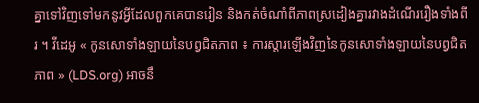គ្នាទៅវិញទៅមកនូវអ្វីដែលពួកគេបានរៀន និងកត់ចំណាំពីភាពស្រដៀងគ្នារវាងដំណើររឿងទាំងពីរ ។ វីដេអូ « កូនសោទាំងឡាយនៃបព្វជិតភាព ៖ ការស្តារឡើងវិញនៃកូនសោទាំងឡាយនៃបព្វជិតភាព » (LDS.org) អាចនឹ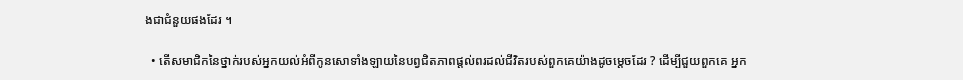ងជាជំនួយផងដែរ ។

  • តើសមាជិកនៃថ្នាក់របស់អ្នកយល់អំពីកូនសោទាំងឡាយនៃបព្វជិតភាពផ្តល់ពរដល់ជីវិតរបស់ពួកគេយ៉ាងដូចម្ដេចដែរ ? ដើម្បីជួយពួកគេ អ្នក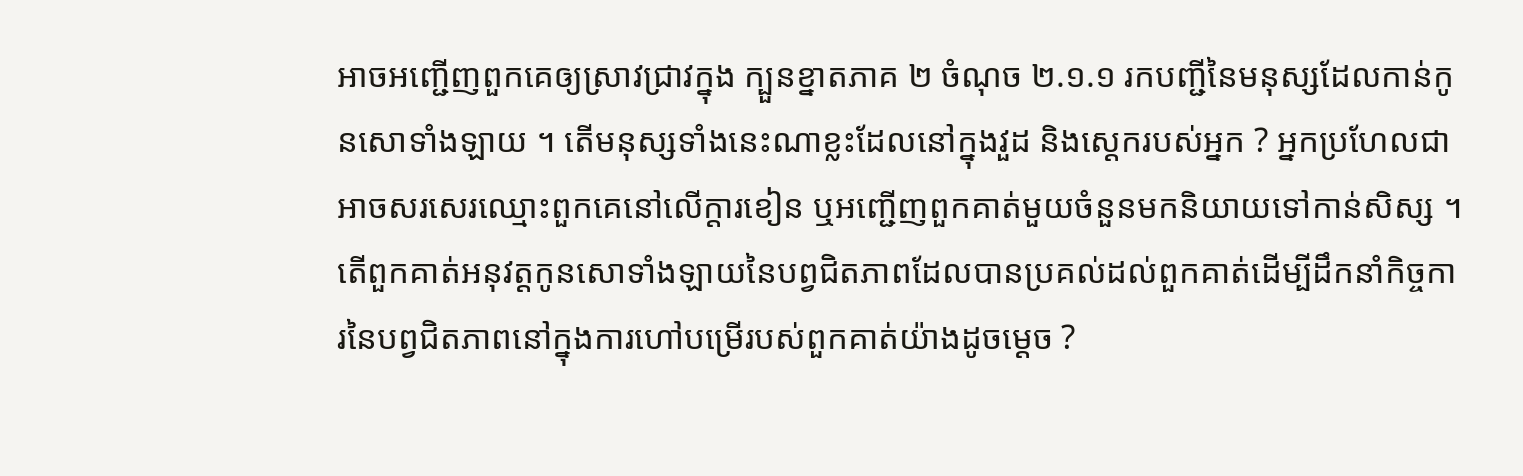អាចអញ្ជើញពួកគេឲ្យស្រាវជ្រាវក្នុង ក្បួនខ្នាតភាគ ២ ចំណុច ២.១.១ រកបញ្ជីនៃមនុស្សដែលកាន់កូនសោទាំងឡាយ ។ តើមនុស្សទាំងនេះណាខ្លះដែលនៅក្នុងវួដ និងស្ដេករបស់អ្នក ? អ្នកប្រហែលជាអាចសរសេរឈ្មោះពួកគេនៅលើក្ដារខៀន ឬអញ្ជើញពួកគាត់មួយចំនួនមកនិយាយទៅកាន់សិស្ស ។ តើពួកគាត់អនុវត្តកូនសោទាំងឡាយនៃបព្វជិតភាពដែលបានប្រគល់ដល់ពួកគាត់ដើម្បីដឹកនាំកិច្ចការនៃបព្វជិតភាពនៅក្នុងការហៅបម្រើរបស់ពួកគាត់យ៉ាងដូចម្ដេច ?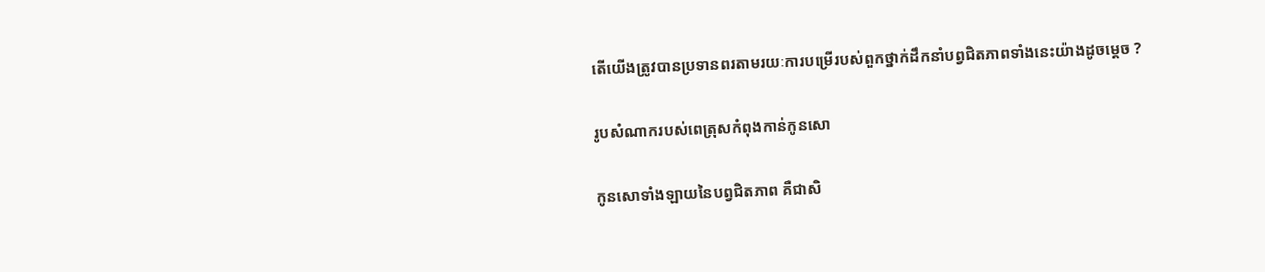តើយើងត្រូវបានប្រទានពរតាមរយៈការបម្រើរបស់ពួកថ្នាក់ដឹកនាំបព្វជិតភាពទាំងនេះយ៉ាងដូចម្ដេច ?

រូបសំណាករបស់ពេត្រុសកំពុងកាន់កូនសោ

កូនសោទាំងឡាយនៃបព្វជិតភាព គឺជាសិ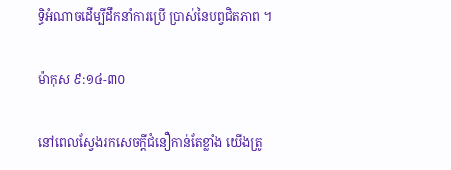ទ្ធិអំណាចដើម្បីដឹកនាំការប្រើ ប្រាស់នៃបព្វជិតភាព ។

ម៉ាកុស ៩:១៤-៣០

នៅពេលស្វែងរកសេចក្ដីជំនឿកាន់តែខ្លាំង យើងត្រូ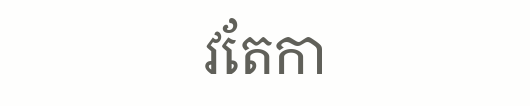វតែកា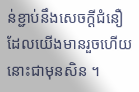ន់ខ្ជាប់នឹងសេចក្ដីជំនឿដែលយើងមានរួចហើយនោះជាមុនសិន ។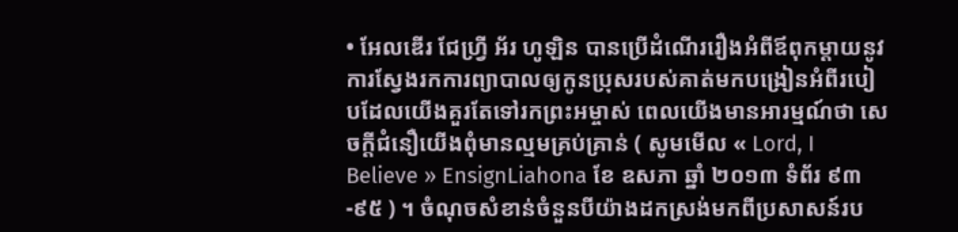• អែលឌើរ ជែហ្វ្រី អ័រ ហូឡិន បានប្រើដំណើររឿងអំពីឪពុកម្ដាយនូវការស្វែងរកការព្យាបាលឲ្យកូនប្រុសរបស់គាត់មកបង្រៀនអំពីរបៀបដែលយើងគួរតែទៅរកព្រះអម្ចាស់ ពេលយើងមានអារម្មណ៍ថា សេចក្ដីជំនឿយើងពុំមានល្មមគ្រប់គ្រាន់ ( សូមមើល « Lord, I Believe » EnsignLiahona ខែ ឧសភា ឆ្នាំ ២០១៣ ទំព័រ ៩៣-៩៥ ) ។ ចំណុចសំខាន់ចំនួនបីយ៉ាងដកស្រង់មកពីប្រសាសន៍រប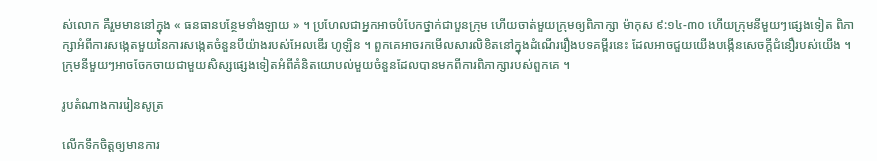ស់លោក គឺរួមមាននៅក្នុង « ធនធានបន្ថែមទាំងឡាយ » ។ ប្រហែលជាអ្នកអាចបំបែកថ្នាក់ជាបួនក្រុម ហើយចាត់មួយក្រុមឲ្យពិភាក្សា ម៉ាកុស ៩:១៤-៣០ ហើយក្រុមនីមួយៗផ្សេងទៀត ពិភាក្សាអំពីការសង្កេតមួយនៃការសង្កេតចំនួនបីយ៉ាងរបស់អែលឌើរ ហូឡិន ។ ពួកគេអាចរកមើលសារលិខិតនៅក្នុងដំណើររឿងបទគម្ពីរនេះ ដែលអាចជួយយើងបង្កើនសេចក្ដីជំនឿរបស់យើង ។ ក្រុមនីមួយៗអាចចែកចាយជាមួយសិស្សផ្សេងទៀតអំពីគំនិតយោបល់មួយចំនួនដែលបានមកពីការពិភាក្សារបស់ពួកគេ ។

រូបតំណាងការរៀនសូត្រ

លើកទឹកចិត្តឲ្យមានការ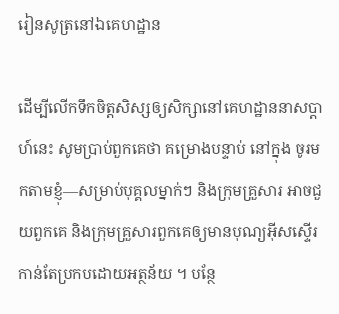រៀនសូត្រនៅឯគេហដ្ឋាន

ដើម្បីលើកទឹកចិត្តសិស្សឲ្យសិក្សានៅគេហដ្ឋាននាសប្ដាហ៍នេះ សូមប្រាប់ពួកគេថា គម្រោងបន្ទាប់ នៅក្នុង ចូរមកតាមខ្ញុំ—សម្រាប់បុគ្គលម្នាក់ៗ និងក្រុមគ្រួសារ អាចជួយពួកគេ និងក្រុមគ្រួសារពួកគេឲ្យមានបុណ្យអ៊ីសស្ទើរកាន់តែប្រកបដោយអត្ថន័យ ។ បន្ថែ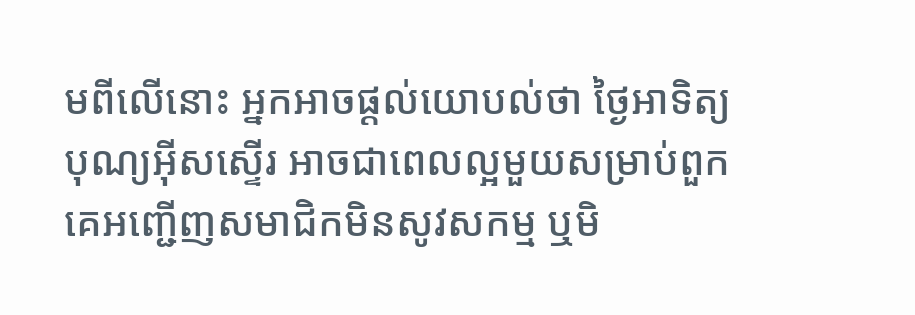មពីលើនោះ អ្នកអាចផ្ដល់យោបល់ថា ថ្ងៃអាទិត្យបុណ្យអ៊ីសស្ទើរ អាចជាពេលល្អមួយសម្រាប់ពួកគេអញ្ជើញសមាជិកមិនសូវសកម្ម ឬមិ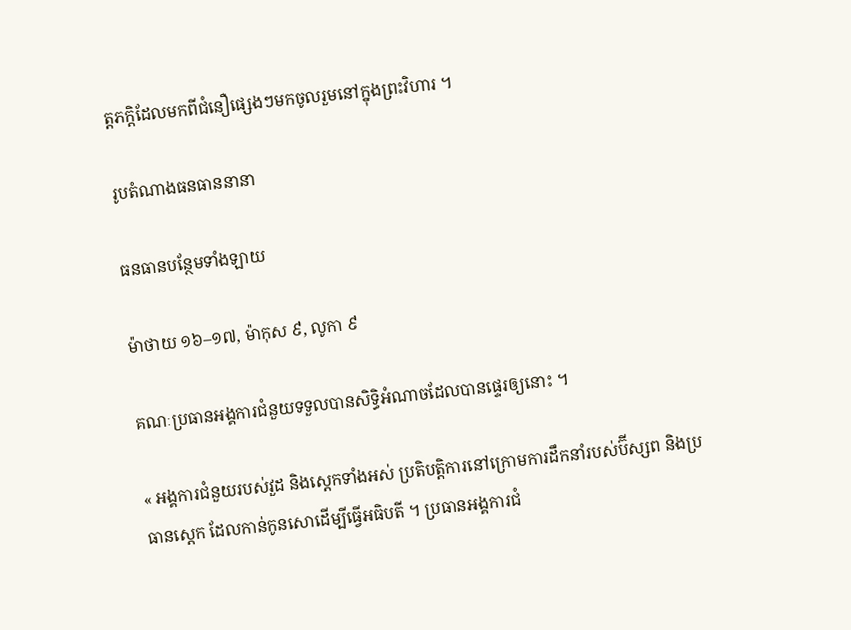ត្តភក្ដិដែលមកពីជំនឿផ្សេងៗមកចូលរួមនៅក្នុងព្រះវិហារ ។

រូបតំណាងធនធាននានា

ធនធានបន្ថែមទាំងឡាយ

ម៉ាថាយ ១៦–១៧, ម៉ាកុស ៩, លូកា ៩

គណៈប្រធានអង្គការជំនួយទទួលបានសិទ្ធិអំណាចដែលបានផ្ទេរឲ្យនោះ ។

« អង្គការជំនួយរបស់វួដ និងស្តេកទាំងអស់ ប្រតិបត្តិការនៅក្រោមការដឹកនាំរបស់ប៊ីស្សព និងប្រធានស្តេក ដែលកាន់កូនសោដើម្បីធ្វើអធិបតី ។ ប្រធានអង្គការជំ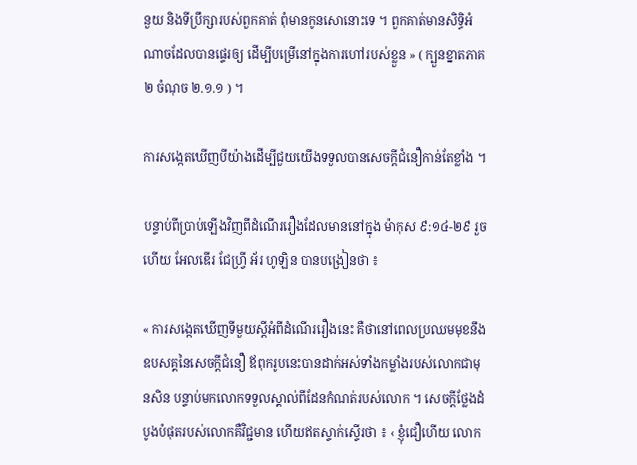នួយ និងទីប្រឹក្សារបស់ពួកគាត់ ពុំមានកូនសោនោះទេ ។ ពួកគាត់មានសិទ្ធិអំណាចដែលបានផ្ទេរឲ្យ ដើម្បីបម្រើនៅក្នុងការហៅរបស់ខ្លួន » ( ក្បួនខ្នាតភាគ ២ ចំណុច ២.១.១ ) ។

ការសង្កេតឃើញបីយ៉ាងដើម្បីជួយយើងទទួលបានសេចក្ដីជំនឿកាន់តែខ្លាំង ។

បន្ទាប់ពីប្រាប់ឡើងវិញពីដំណើររឿងដែលមាននៅក្នុង ម៉ាកុស ៩:១៤-២៩ រួចហើយ អែលឌើរ ជែហ្វ្រី អ័រ ហូឡិន បានបង្រៀនថា ៖

« ការសង្កេតឃើញទីមួយស្ដីអំពីដំណើររឿងនេះ គឺថានៅពេលប្រឈមមុខនឹងឧបសគ្គនៃសេចក្ដីជំនឿ ឪពុករូបនេះបានដាក់អស់ទាំងកម្លាំងរបស់លោកជាមុនសិន បន្ទាប់មកលោកទទួលស្គាល់ពីដែនកំណត់របស់លោក ។ សេចក្តីថ្លែងដំបូងបំផុតរបស់លោកគឺវិជ្ជមាន ហើយឥតស្ទាក់ស្ទើរថា ៖ ‹ ខ្ញុំជឿហើយ លោក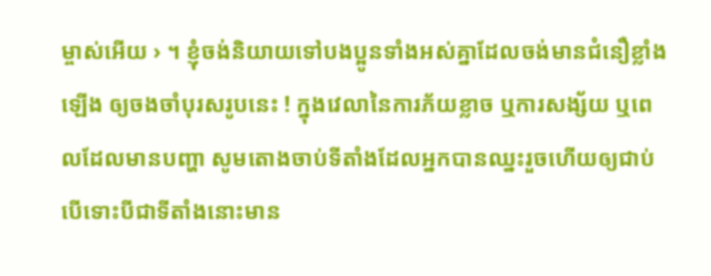ម្ចាស់អើយ › ។ ខ្ញុំចង់និយាយទៅបងប្អូនទាំងអស់គ្នាដែលចង់មានជំនឿខ្លាំងឡើង ឲ្យចងចាំបុរសរូបនេះ ! ក្នុងវេលានៃការភ័យខ្លាច ឬការសង្ស័យ ឬពេលដែលមានបញ្ហា សូមតោងចាប់ទីតាំងដែលអ្នកបានឈ្នះរួចហើយឲ្យជាប់ បើទោះបីជាទីតាំងនោះមាន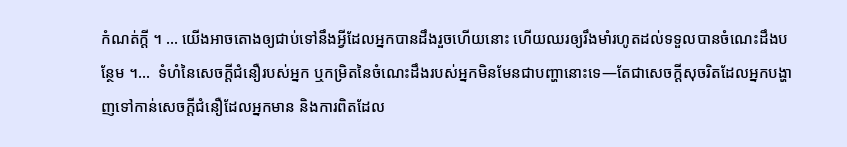កំណត់ក្ដី ។ … យើងអាចតោងឲ្យជាប់ទៅនឹងអ្វីដែលអ្នកបានដឹងរួចហើយនោះ ហើយឈរឲ្យរឹងមាំរហូតដល់ទទួលបានចំណេះដឹងបន្ថែម ។…  ទំហំនៃសេចក្ដីជំនឿរបស់អ្នក ឬកម្រិតនៃចំណេះដឹងរបស់អ្នកមិនមែនជាបញ្ហានោះទេ—តែជាសេចក្ដីសុចរិតដែលអ្នកបង្ហាញទៅកាន់សេចក្ដីជំនឿដែលអ្នកមាន និងការពិតដែល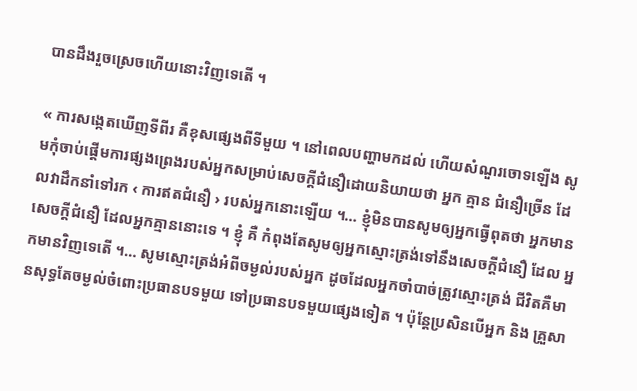បានដឹងរួចស្រេចហើយនោះវិញទេតើ ។

« ការសង្កេតឃើញទីពីរ គឺខុសផ្សេងពីទីមួយ ។ នៅពេលបញ្ហាមកដល់ ហើយសំណួរចោទឡើង សូមកុំចាប់ផ្ដើមការផ្សងព្រេងរបស់អ្នកសម្រាប់សេចក្ដីជំនឿដោយនិយាយថា អ្នក គ្មាន ជំនឿច្រើន ដែលវាដឹកនាំទៅរក ‹ ការឥតជំនឿ › របស់អ្នកនោះឡើយ ។… ខ្ញុំមិនបានសូមឲ្យអ្នកធ្វើពុតថា អ្នកមានសេចក្ដីជំនឿ ដែលអ្នកគ្មាននោះទេ ។ ខ្ញុំ គឺ កំពុងតែសូមឲ្យអ្នកស្មោះត្រង់ទៅនឹងសេចក្ដីជំនឿ ដែល អ្នកមានវិញទេតើ ។… សូមស្មោះត្រង់អំពីចម្ងល់របស់អ្នក ដូចដែលអ្នកចាំបាច់ត្រូវស្មោះត្រង់ ជីវិតគឺមានសុទ្ធតែចម្ងល់ចំពោះប្រធានបទមួយ ទៅប្រធានបទមួយផ្សេងទៀត ។ ប៉ុន្តែប្រសិនបើអ្នក និង គ្រួសា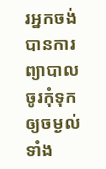រអ្នកចង់បានការព្យាបាល ចូរកុំទុកឲ្យចម្ងល់ទាំង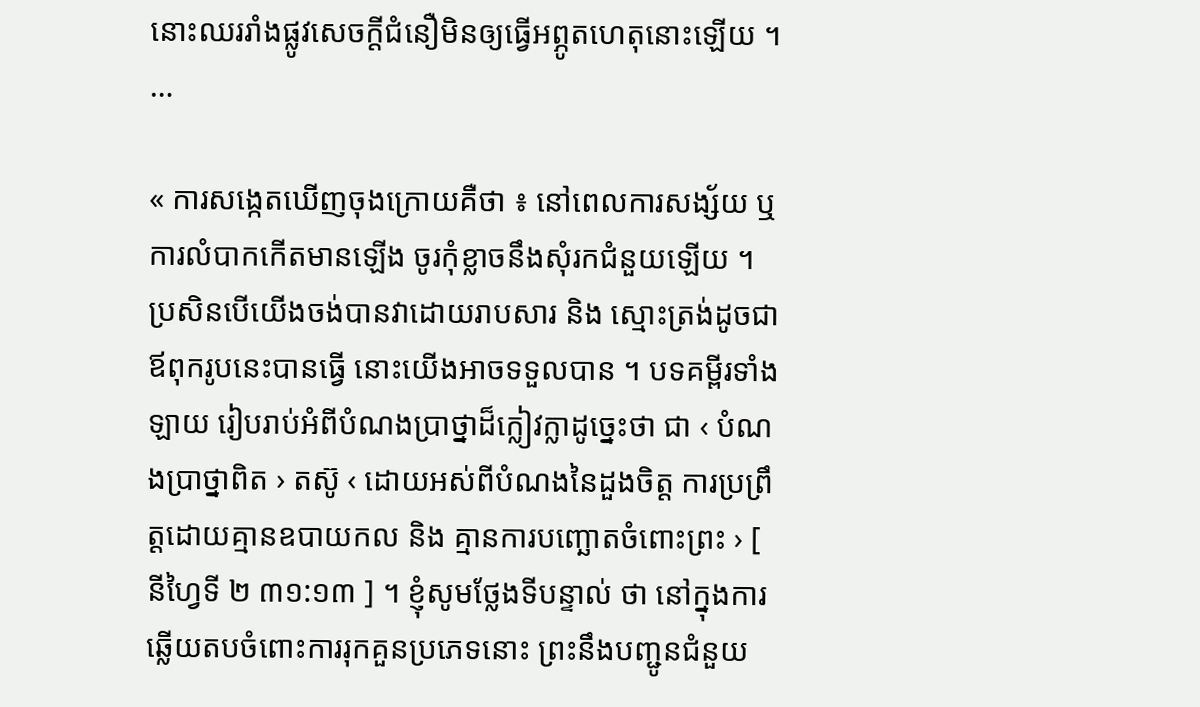នោះឈររាំងផ្លូវសេចក្ដីជំនឿមិនឲ្យធ្វើអព្ភូតហេតុនោះឡើយ ។ …

« ការសង្កេតឃើញចុងក្រោយគឺថា ៖ នៅពេលការសង្ស័យ ឬការលំបាកកើតមានឡើង ចូរកុំខ្លាចនឹងសុំរកជំនួយឡើយ ។ ប្រសិនបើយើងចង់បានវាដោយរាបសារ និង ស្មោះត្រង់ដូចជាឪពុករូបនេះបានធ្វើ នោះយើងអាចទទួលបាន ។ បទគម្ពីរទាំងឡាយ រៀបរាប់អំពីបំណងប្រាថ្នាដ៏ក្លៀវក្លាដូច្នេះថា ជា ‹ បំណងប្រាថ្នាពិត › តស៊ូ ‹ ដោយអស់ពីបំណងនៃដួងចិត្ត ការប្រព្រឹត្តដោយគ្មានឧបាយកល និង គ្មានការបញ្ឆោតចំពោះព្រះ › [ នីហ្វៃទី ២ ៣១:១៣ ] ។ ខ្ញុំសូមថ្លែងទីបន្ទាល់ ថា នៅក្នុងការឆ្លើយតបចំពោះការរុកគួនប្រភេទនោះ ព្រះនឹងបញ្ជូនជំនួយ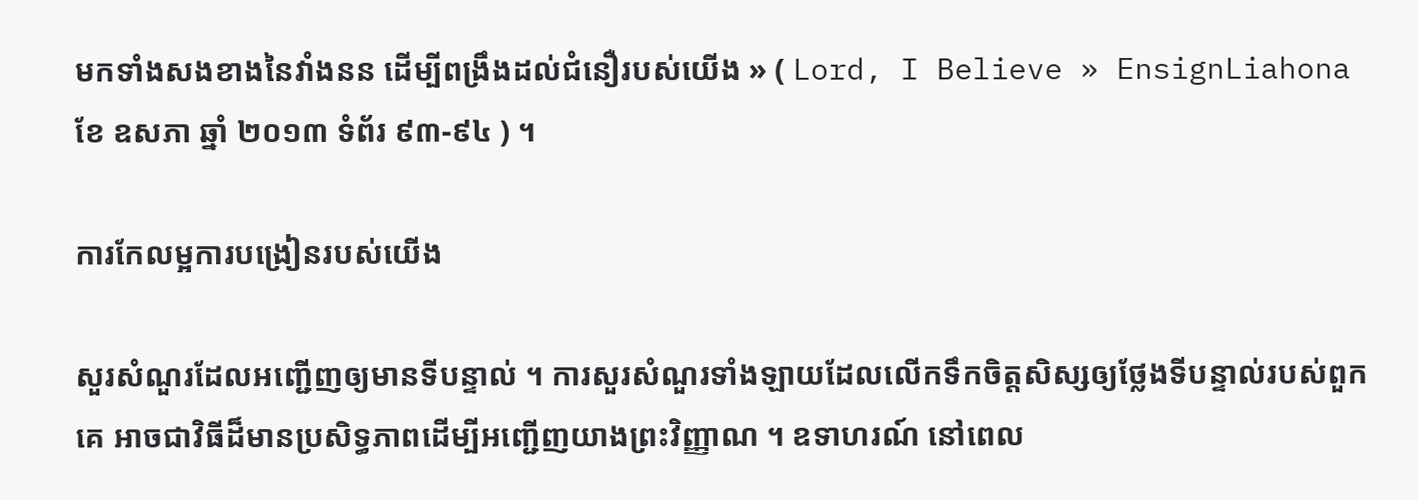មកទាំងសងខាងនៃវាំងនន ដើម្បីពង្រឹងដល់ជំនឿរបស់យើង » ( Lord, I Believe » EnsignLiahona ខែ ឧសភា ឆ្នាំ ២០១៣ ទំព័រ ៩៣-៩៤ ) ។

ការកែលម្អការបង្រៀនរបស់យើង

សួរសំណួរដែលអញ្ជើញឲ្យមានទីបន្ទាល់ ។ ការសួរសំណួរទាំងឡាយដែលលើកទឹកចិត្តសិស្សឲ្យថ្លែងទីបន្ទាល់របស់ពួកគេ អាចជាវិធីដ៏មានប្រសិទ្ធភាពដើម្បីអញ្ជើញយាងព្រះវិញ្ញាណ ។ ឧទាហរណ៍ នៅពេល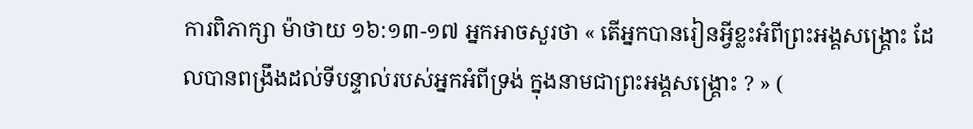ការពិភាក្សា ម៉ាថាយ ១៦:១៣-១៧ អ្នកអាចសួរថា « តើអ្នកបានរៀនអ្វីខ្លះអំពីព្រះអង្គសង្គ្រោះ ដែលបានពង្រឹងដល់ទីបន្ទាល់របស់អ្នកអំពីទ្រង់ ក្នុងនាមជាព្រះអង្គសង្គ្រោះ ? » (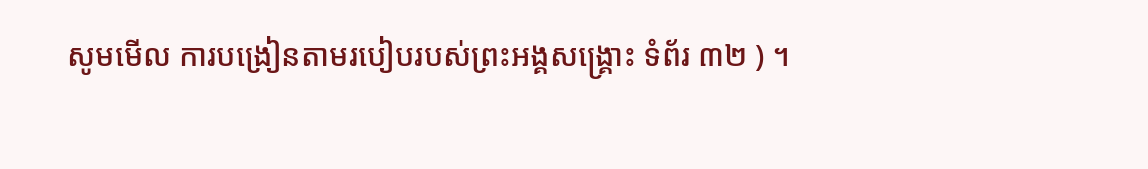សូមមើល ការបង្រៀនតាមរបៀបរបស់ព្រះអង្គសង្គ្រោះ ទំព័រ ៣២ ) ។